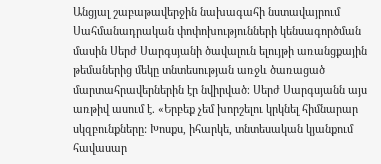Անցյալ շաբաթավերջին նախագահի նստավայրում Սահմանադրական փոփոխությունների կենսագործման մասին Սերժ Սարգսյանի ծավալուն ելույթի առանցքային թեմաներից մեկը տնտեսության առջև ծառացած մարտահրավերներին էր նվիրված։ Սերժ Սարգսյանն այս առթիվ ասում է. «Երբեք չեմ խորշելու կրկնել հիմնարար սկզբունքները: Խոսքս, իհարկե, տնտեսական կյանքում հավասար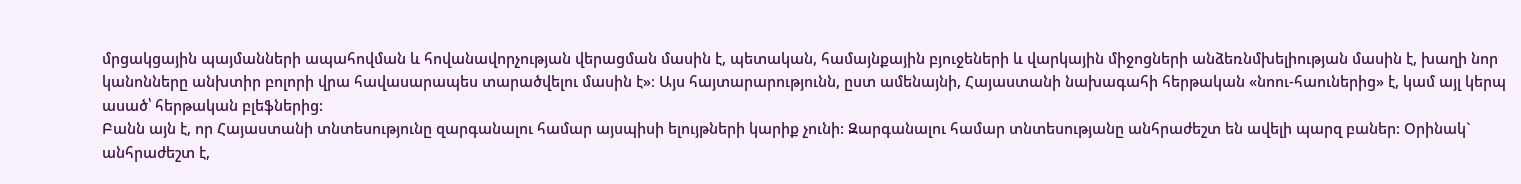մրցակցային պայմանների ապահովման և հովանավորչության վերացման մասին է, պետական, համայնքային բյուջեների և վարկային միջոցների անձեռնմխելիության մասին է, խաղի նոր կանոնները անխտիր բոլորի վրա հավասարապես տարածվելու մասին է»։ Այս հայտարարությունն, ըստ ամենայնի, Հայաստանի նախագահի հերթական «նոու-հաուներից» է, կամ այլ կերպ ասած՝ հերթական բլեֆներից:
Բանն այն է, որ Հայաստանի տնտեսությունը զարգանալու համար այսպիսի ելույթների կարիք չունի: Զարգանալու համար տնտեսությանը անհրաժեշտ են ավելի պարզ բաներ: Օրինակ` անհրաժեշտ է,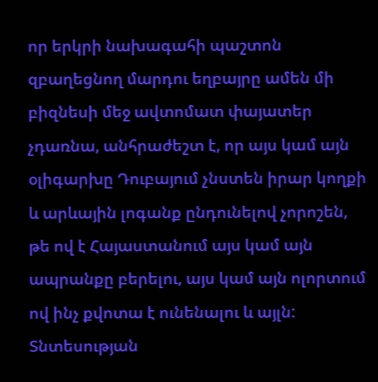որ երկրի նախագահի պաշտոն զբաղեցնող մարդու եղբայրը ամեն մի բիզնեսի մեջ ավտոմատ փայատեր չդառնա, անհրաժեշտ է, որ այս կամ այն օլիգարխը Դուբայում չնստեն իրար կողքի և արևային լոգանք ընդունելով չորոշեն, թե ով է Հայաստանում այս կամ այն ապրանքը բերելու, այս կամ այն ոլորտում ով ինչ քվոտա է ունենալու և այլն:
Տնտեսության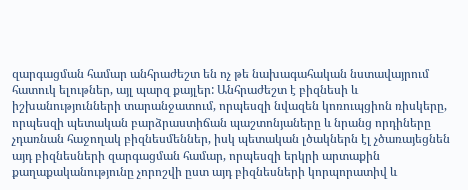զարգացման համար անհրաժեշտ են ոչ թե նախագահական նստավայրում հատուկ ելութներ, այլ պարզ քայլեր: Անհրաժեշտ է բիզնեսի և իշխանությունների տարանջատում, որպեսզի նվազեն կոռուպցիոն ռիսկերը, որպեսզի պետական բարձրաստիճան պաշտոնյաները և նրանց որդիները չդառնան հաջողակ բիզնեսմեններ, իսկ պետական լծակներն էլ չծառայեցնեն այդ բիզնեսների զարգացման համար, որպեսզի երկրի արտաքին քաղաքականությունը չորոշվի ըստ այդ բիզնեսների կորպորատիվ և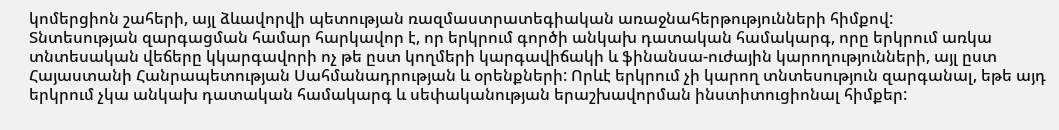կոմերցիոն շահերի, այլ ձևավորվի պետության ռազմաստրատեգիական առաջնահերթությունների հիմքով:
Տնտեսության զարգացման համար հարկավոր է, որ երկրում գործի անկախ դատական համակարգ, որը երկրում առկա տնտեսական վեճերը կկարգավորի ոչ թե ըստ կողմերի կարգավիճակի և ֆինանսա-ուժային կարողությունների, այլ ըստ Հայաստանի Հանրապետության Սահմանադրության և օրենքների: Որևէ երկրում չի կարող տնտեսություն զարգանալ, եթե այդ երկրում չկա անկախ դատական համակարգ և սեփականության երաշխավորման ինստիտուցիոնալ հիմքեր: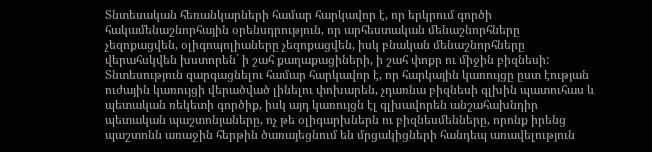Տնտեսական հեռանկարների համար հարկավոր է, որ երկրում գործի հակամենաշնորհային օրենսդրություն, որ արհեստական մենաշնորհները չեզոքացվեն, օլիգոպոլիաները չեզոքացվեն, իսկ բնական մենաշնորհները վերահսկվեն խստորեն` ի շահ քաղաքացիների, ի շահ փոքր ու միջին բիզնեսի: Տնտեսություն զարգացնելու համար հարկավոր է, որ հարկային կառույցը ըստ էության ուժային կառույցի վերածված լինելու փոխարեն, չդառնա բիզնեսի գլխին պատուհաս և պետական ռեկետի գործիք, իսկ այդ կառույցն էլ գլխավորեն անշահախնդիր պետական պաշտոնյաները, ոչ թե օլիգարխներն ու բիզնեսմենները, որոնք իրենց պաշտոնն առաջին հերթին ծառայեցնում են մրցակիցների հանդեպ առավելություն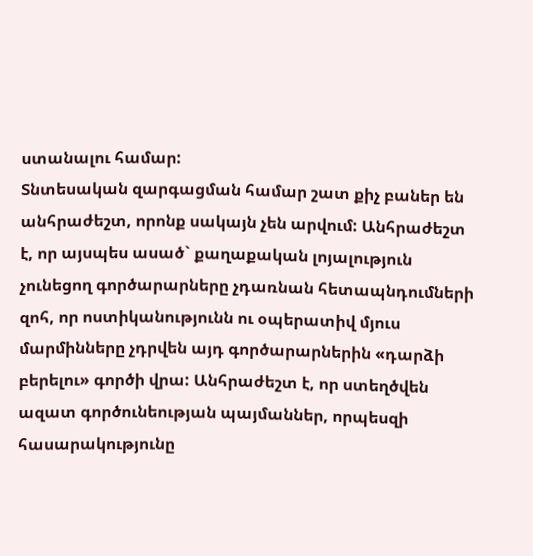ստանալու համար:
Տնտեսական զարգացման համար շատ քիչ բաներ են անհրաժեշտ, որոնք սակայն չեն արվում: Անհրաժեշտ է, որ այսպես ասած` քաղաքական լոյալություն չունեցող գործարարները չդառնան հետապնդումների զոհ, որ ոստիկանությունն ու օպերատիվ մյուս մարմինները չդրվեն այդ գործարարներին «դարձի բերելու» գործի վրա: Անհրաժեշտ է, որ ստեղծվեն ազատ գործունեության պայմաններ, որպեսզի հասարակությունը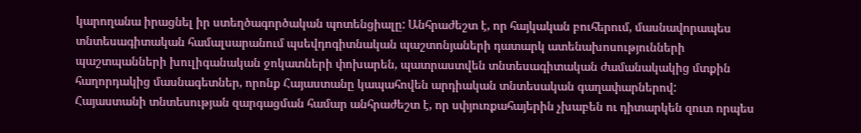կարողանա իրացնել իր ստեղծագործական պոտենցիալը: Անհրաժեշտ է, որ հայկական բուհերում, մասնավորապես տնտեսագիտական համալսարանում պսեվդոգիտնական պաշտոնյաների դատարկ ատենախոսությունների պաշտպանների խուլիգանական ջոկատների փոխարեն, պատրաստվեն տնտեսագիտական ժամանակակից մտքին հաղորդակից մասնագետներ, որոնք Հայաստանը կապահովեն արդիական տնտեսական գաղափարներով:
Հայաստանի տնտեսության զարգացման համար անհրաժեշտ է, որ սփյուռքահայերին չխաբեն ու դիտարկեն զուտ որպես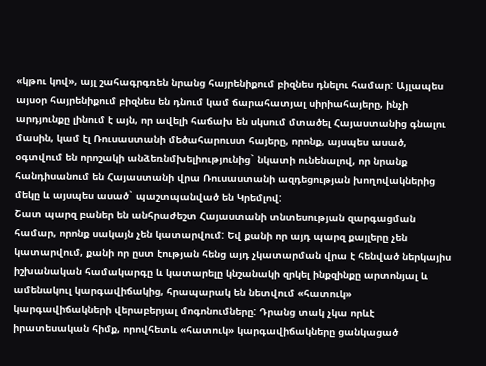«կթու կով», այլ շահագրգռեն նրանց հայրենիքում բիզնես դնելու համար: Այլապես այսօր հայրենիքում բիզնես են դնում կամ ճարահատյալ սիրիահայերը, ինչի արդյունքը լինում է այն, որ ավելի հաճախ են սկսում մտածել Հայաստանից գնալու մասին, կամ էլ Ռուսաստանի մեծահարուստ հայերը, որոնք, այսպես ասած, օգտվում են որոշակի անձեռնմխելիությունից` նկատի ունենալով, որ նրանք հանդիսանում են Հայաստանի վրա Ռուսաստանի ազդեցության խողովակներից մեկը և այսպես ասած` պաշտպանված են Կրեմլով:
Շատ պարզ բաներ են անհրաժեշտ Հայաստանի տնտեսության զարգացման համար, որոնք սակայն չեն կատարվում: Եվ քանի որ այդ պարզ քայլերը չեն կատարվում, քանի որ ըստ էության հենց այդ չկատարման վրա է հենված ներկայիս իշխանական համակարգը և կատարելը կնշանակի զրկել ինքզինքը արտոնյալ և ամենակուլ կարգավիճակից, հրապարակ են նետվում «հատուկ» կարգավիճակների վերաբերյալ մոգոնումները: Դրանց տակ չկա որևէ իրատեսական հիմք, որովհետև «հատուկ» կարգավիճակները ցանկացած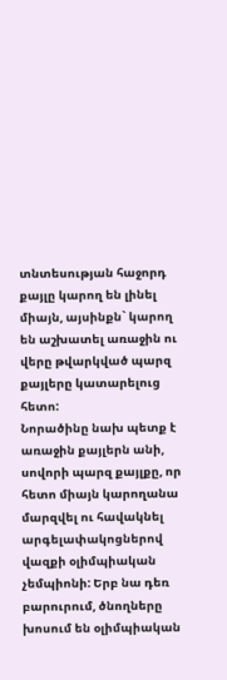տնտեսության հաջորդ քայլը կարող են լինել միայն, այսինքն` կարող են աշխատել առաջին ու վերը թվարկված պարզ քայլերը կատարելուց հետո:
Նորածինը նախ պետք է առաջին քայլերն անի, սովորի պարզ քայլքը, որ հետո միայն կարողանա մարզվել ու հավակնել արգելափակոցներով վազքի օլիմպիական չեմպիոնի: Երբ նա դեռ բարուրում, ծնողները խոսում են օլիմպիական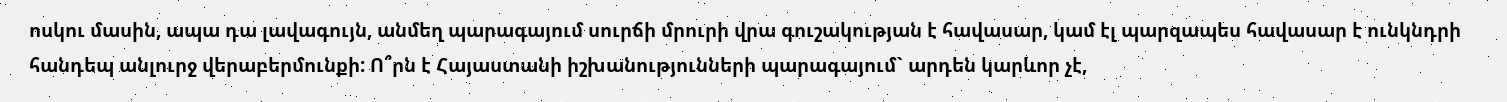ոսկու մասին, ապա դա լավագույն, անմեղ պարագայում սուրճի մրուրի վրա գուշակության է հավասար, կամ էլ պարզապես հավասար է ունկնդրի հանդեպ անլուրջ վերաբերմունքի: Ո՞րն է Հայաստանի իշխանությունների պարագայում` արդեն կարևոր չէ,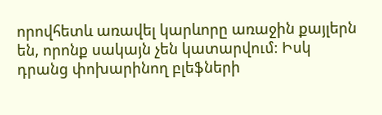որովհետև առավել կարևորը առաջին քայլերն են, որոնք սակայն չեն կատարվում: Իսկ դրանց փոխարինող բլեֆների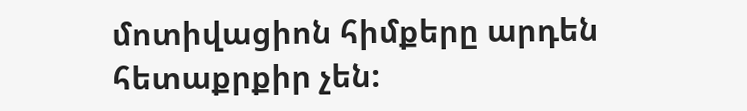մոտիվացիոն հիմքերը արդեն հետաքրքիր չեն: